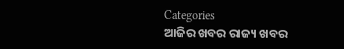Categories
ଆଜିର ଖବର ରାଜ୍ୟ ଖବର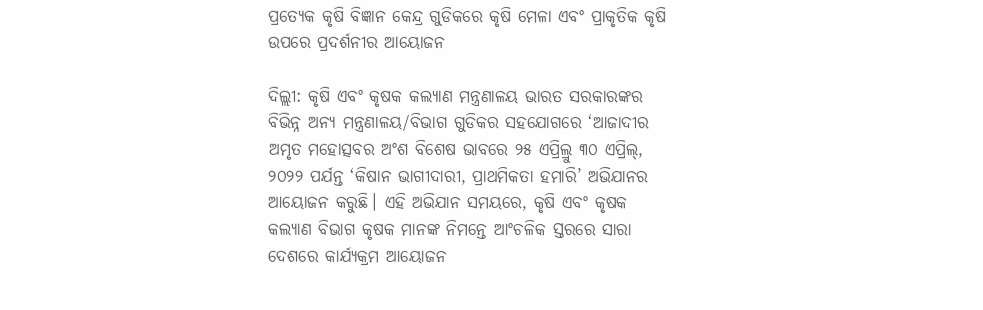ପ୍ରତ୍ୟେକ କୃଷି ବିଜ୍ଞାନ କେନ୍ଦ୍ର ଗୁଡିକରେ କୃଷି ମେଳା ଏବଂ ପ୍ରାକୃତିକ କୃଷି ଉପରେ ପ୍ରଦର୍ଶନୀର ଆୟୋଜନ

ଦିଲ୍ଲୀ: କୃଷି ଏବଂ କୃଷକ କଲ୍ୟାଣ ମନ୍ତ୍ରଣାଳୟ ଭାରତ ସରକାରଙ୍କର ବିଭିନ୍ନ ଅନ୍ୟ ମନ୍ତ୍ରଣାଳୟ/ବିଭାଗ ଗୁଡିକର ସହଯୋଗରେ ‘ଆଜାଦୀର ଅମୃତ ମହୋତ୍ସବର ଅଂଶ ବିଶେଷ ଭାବରେ ୨୫ ଏପ୍ରିଲ୍ରୁ ୩୦ ଏପ୍ରିଲ୍, ୨୦୨୨ ପର୍ଯନ୍ତ ‘କିଷାନ ଭାଗୀଦାରୀ, ପ୍ରାଥମିକତା ହମାରି’ ଅଭିଯାନର ଆୟୋଜନ କରୁଛି। ଏହି ଅଭିଯାନ ସମୟରେ, କୃଷି ଏବଂ କୃଷକ କଲ୍ୟାଣ ବିଭାଗ କୃଷକ ମାନଙ୍କ ନିମନ୍ତେ ଆଂଚଳିକ ସ୍ତରରେ ସାରା ଦେଶରେ କାର୍ଯ୍ୟକ୍ରମ ଆୟୋଜନ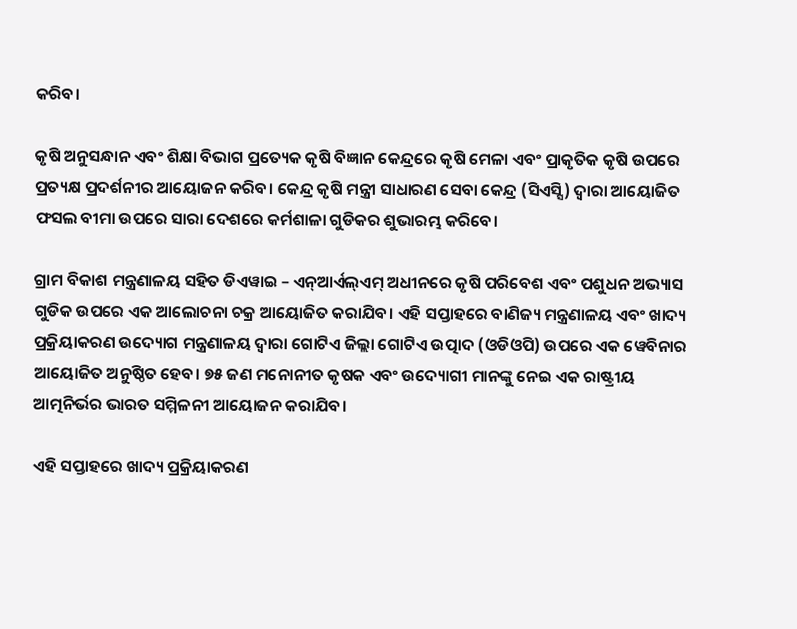କରିବ।

କୃଷି ଅନୁସନ୍ଧାନ ଏବଂ ଶିକ୍ଷା ବିଭାଗ ପ୍ରତ୍ୟେକ କୃଷି ବିଜ୍ଞାନ କେନ୍ଦ୍ରରେ କୃଷି ମେଳା ଏବଂ ପ୍ରାକୃତିକ କୃଷି ଉପରେ ପ୍ରତ୍ୟକ୍ଷ ପ୍ରଦର୍ଶନୀର ଆୟୋଜନ କରିବ। କେନ୍ଦ୍ର କୃଷି ମନ୍ତ୍ରୀ ସାଧାରଣ ସେବା କେନ୍ଦ୍ର (ସିଏସ୍ସି) ଦ୍ୱାରା ଆୟୋଜିତ ଫସଲ ବୀମା ଉପରେ ସାରା ଦେଶରେ କର୍ମଶାଳା ଗୁଡିକର ଶୁଭାରମ୍ଭ କରିବେ।

ଗ୍ରାମ ବିକାଶ ମନ୍ତ୍ରଣାଳୟ ସହିତ ଡିଏୱାଇ – ଏନ୍ଆର୍ଏଲ୍ଏମ୍ ଅଧୀନରେ କୃଷି ପରିବେଶ ଏବଂ ପଶୁଧନ ଅଭ୍ୟାସ ଗୁଡିକ ଉପରେ ଏକ ଆଲୋଚନା ଚକ୍ର ଆୟୋଜିତ କରାଯିବ। ଏହି ସପ୍ତାହରେ ବାଣିଜ୍ୟ ମନ୍ତ୍ରଣାଳୟ ଏବଂ ଖାଦ୍ୟ ପ୍ରକ୍ରିୟାକରଣ ଉଦ୍ୟୋଗ ମନ୍ତ୍ରଣାଳୟ ଦ୍ୱାରା ଗୋଟିଏ ଜିଲ୍ଲା ଗୋଟିଏ ଉତ୍ପାଦ (ଓଡିଓପି) ଉପରେ ଏକ ୱେବିନାର ଆୟୋଜିତ ଅନୁଷ୍ଠିତ ହେବ। ୭୫ ଜଣ ମନୋନୀତ କୃଷକ ଏବଂ ଉଦ୍ୟୋଗୀ ମାନଙ୍କୁ ନେଇ ଏକ ରାଷ୍ଟ୍ରୀୟ ଆତ୍ମନିର୍ଭର ଭାରତ ସମ୍ମିଳନୀ ଆୟୋଜନ କରାଯିବ।

ଏହି ସପ୍ତାହରେ ଖାଦ୍ୟ ପ୍ରକ୍ରିୟାକରଣ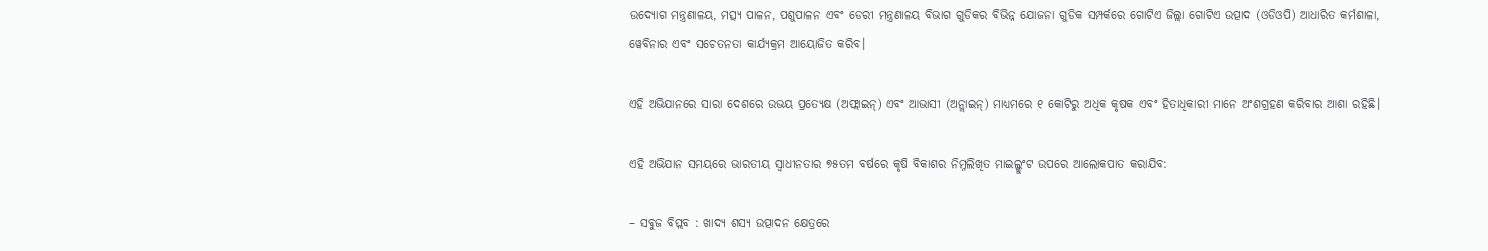ଉଦ୍ୟୋଗ ମନ୍ତ୍ରଣାଳୟ, ମତ୍ସ୍ୟ ପାଳନ, ପଶୁପାଳନ ଏବଂ ଡେରୀ ମନ୍ତ୍ରଣାଳୟ ବିଭାଗ ଗୁଡିକର ବିଭିନ୍ନ ଯୋଜନା ଗୁଡିକ ସମ୍ପର୍କରେ ଗୋଟିଏ ଜିଲ୍ଲା ଗୋଟିଏ ଉତ୍ପାଦ (ଓଡିଓପି) ଆଧାରିତ କର୍ମଶାଳା, ୱେବିନାର ଏବଂ ସଚେତନତା କାର୍ଯ୍ୟକ୍ରମ ଆୟୋଜିତ କରିବ।

ଏହି ଅଭିଯାନରେ ସାରା ଦେଶରେ ଉଭୟ ପ୍ରତ୍ୟେକ୍ଷ (ଅଫ୍ଲାଇନ୍) ଏବଂ ଆଭାସୀ (ଅନ୍ଲାଇନ୍) ମାଧ୍ୟମରେ ୧ କୋଟିରୁ ଅଧିକ କୃଷକ ଏବଂ ହିତାଧିକାରୀ ମାନେ ଅଂଶଗ୍ରହଣ କରିବାର ଆଶା ରହିଛି।

ଏହି ଅଭିଯାନ ସମୟରେ ଭାରତୀୟ ସ୍ୱାଧୀନତାର ୭୫ତମ ବର୍ଷରେ କୃଷି ବିକାଶର ନିମ୍ନଲିଖିତ ମାଇଲ୍ଖୁଂଟ ଉପରେ ଆଲୋକପାତ କରାଯିବ:

– ସବୁଜ ବିପ୍ଲବ : ଖାଦ୍ୟ ଶସ୍ୟ ଉତ୍ପାଦନ କ୍ଷେତ୍ରରେ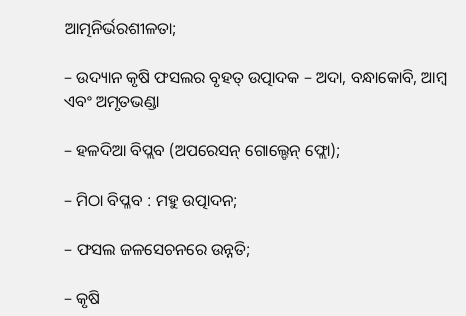ଆତ୍ମନିର୍ଭରଶୀଳତା;

– ଉଦ୍ୟାନ କୃଷି ଫସଲର ବୃହତ୍ ଉତ୍ପାଦକ – ଅଦା, ବନ୍ଧାକୋବି, ଆମ୍ବ ଏବଂ ଅମୃତଭଣ୍ଡା

– ହଳଦିଆ ବିପ୍ଲବ (ଅପରେସନ୍ ଗୋଲ୍ଡେନ୍ ଫ୍ଲୋ);

– ମିଠା ବିପ୍ଳବ : ମହୁ ଉତ୍ପାଦନ;

– ଫସଲ ଜଳସେଚନରେ ଉନ୍ନତି;

– କୃଷି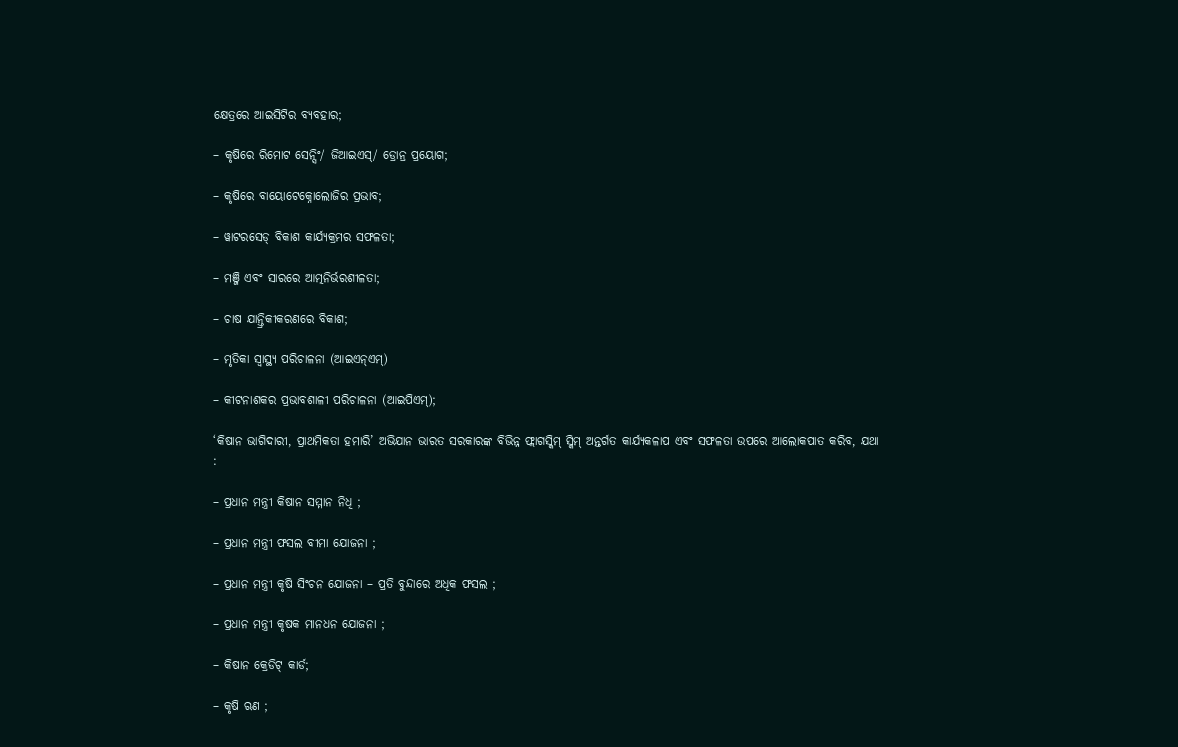କ୍ଷେତ୍ରରେ ଆଇସିଟିର ବ୍ୟବହାର;

– କୃଷିରେ ରିମୋଟ ସେନ୍ସିଂ/ ଜିଆଇଏସ୍/ ଡ୍ରୋନ୍ର ପ୍ରୟୋଗ;

– କୃଷିରେ ବାୟୋଟେକ୍ନୋଲୋଜିର ପ୍ରଭାବ;

– ୱାଟରସେଡ୍ ବିକାଶ କାର୍ଯ୍ୟକ୍ରମର ସଫଳତା;

– ମଞ୍ଜି ଏବଂ ସାରରେ ଆତ୍ମନିର୍ଭରଶୀଳତା;

– ଚାଷ ଯାନ୍ତ୍ରିକୀକରଣରେ ବିକାଶ;

– ମୃତିକା ସ୍ୱାସ୍ଥ୍ୟ ପରିଚାଳନା (ଆଇଏନ୍ଏମ୍)

– କୀଟନାଶକର ପ୍ରଭାବଶାଳୀ ପରିଚାଳନା (ଆଇପିଏମ୍);

‘କିଷାନ ଭାଗିଦାରୀ, ପ୍ରାଥମିକତା ହମାରି’ ଅଭିଯାନ ଭାରତ ସରକାରଙ୍କ ବିଭିନ୍ନ ଫ୍ଲାଗସ୍କିମ୍ ସ୍କିମ୍ ଅନ୍ତର୍ଗତ କାର୍ଯ୍ୟକଳାପ ଏବଂ ସଫଳତା ଉପରେ ଆଲୋକପାତ କରିବ, ଯଥା :

– ପ୍ରଧାନ ମନ୍ତ୍ରୀ କିଷାନ ସମ୍ମାନ ନିଧି ;

– ପ୍ରଧାନ ମନ୍ତ୍ରୀ ଫସଲ ବୀମା ଯୋଜନା ;

– ପ୍ରଧାନ ମନ୍ତ୍ରୀ କୃଷି ସିଂଚନ ଯୋଜନା – ପ୍ରତି ବୁନ୍ଦାରେ ଅଧିକ ଫସଲ ;

– ପ୍ରଧାନ ମନ୍ତ୍ରୀ କୃଷକ ମାନଧନ ଯୋଜନା ;

– କିଷାନ କ୍ରେଡିଟ୍ କାର୍ଡ;

– କୃଷି ଋଣ ;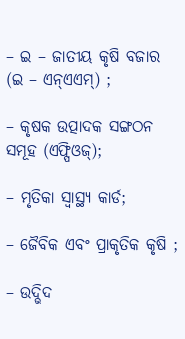– ଇ – ଜାତୀୟ କୃଷି ବଜାର (ଇ – ଏନ୍ଏଏମ୍) ;

– କୃଷକ ଉତ୍ପାଦକ ସଙ୍ଗଠନ ସମୂହ (ଏଫ୍ପିଓଜ୍);

– ମୃତିକା ସ୍ୱାସ୍ଥ୍ୟ କାର୍ଡ;

– ଜୈବିକ ଏବଂ ପ୍ରାକୃତିକ କୃଷି ;

– ଉଦ୍ଭିଦ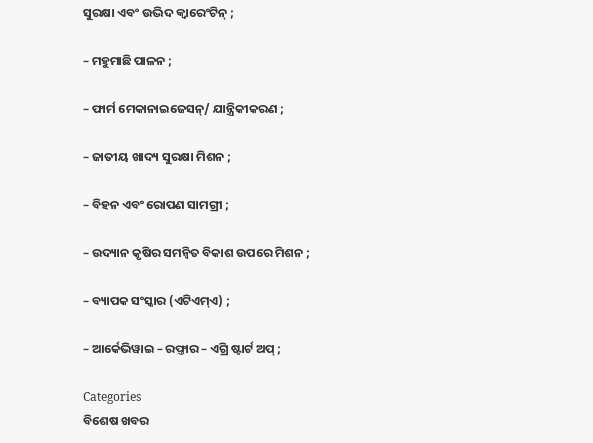ସୁରକ୍ଷା ଏବଂ ଉଦ୍ଭିଦ କ୍ୱାରେଂଟିନ୍ ;

– ମହୁମାଛି ପାଳନ ;

– ଫାର୍ମ ମେକାନାଇଜେସନ୍/ ଯାନ୍ତ୍ରିକୀକରଣ ;

– ଜାତୀୟ ଖାଦ୍ୟ ସୁରକ୍ଷା ମିଶନ ;

– ବିହନ ଏବଂ ରୋପଣ ସାମଗ୍ରୀ ;

– ଉଦ୍ୟାନ କୃଷିର ସମନ୍ୱିତ ବିକାଶ ଉପରେ ମିଶନ ;

– ବ୍ୟାପକ ସଂସ୍କାର (ଏଟିଏମ୍ଏ) ;

– ଆର୍କେଭିୱାଇ – ରଫ୍ତାର – ଏଗ୍ରି ଷ୍ଟାର୍ଟ ଅପ୍ ;

Categories
ବିଶେଷ ଖବର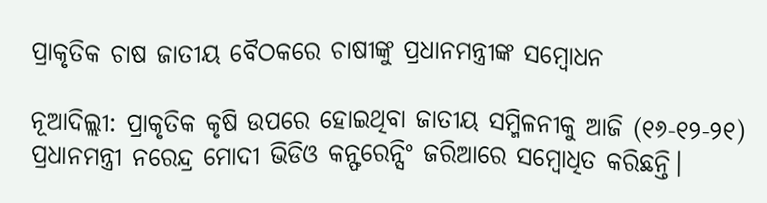ପ୍ରାକୃତିକ ଚାଷ ଜାତୀୟ ବୈଠକରେ ଚାଷୀଙ୍କୁ ପ୍ରଧାନମନ୍ତ୍ରୀଙ୍କ ସମ୍ବୋଧନ

ନୂଆଦିଲ୍ଲୀ: ପ୍ରାକୃତିକ କୃଷି ଉପରେ ହୋଇଥିବା ଜାତୀୟ ସମ୍ମିଳନୀକୁ ଆଜି (୧୬-୧୨-୨୧) ପ୍ରଧାନମନ୍ତ୍ରୀ ନରେନ୍ଦ୍ର ମୋଦୀ ଭିଡିଓ କନ୍ଫରେନ୍ସିଂ ଜରିଆରେ ସମ୍ବୋଧିତ କରିଛନ୍ତି।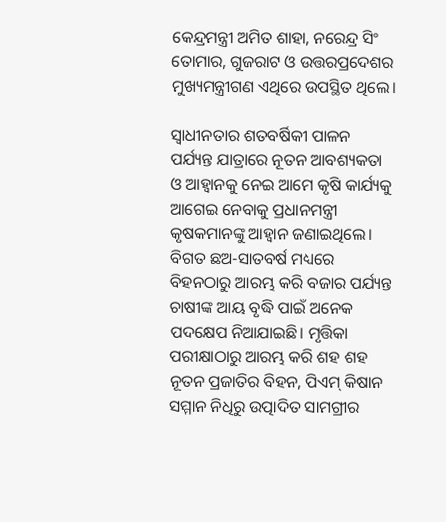କେନ୍ଦ୍ରମନ୍ତ୍ରୀ ଅମିତ ଶାହା, ନରେନ୍ଦ୍ର ସିଂ ତୋମାର, ଗୁଜରାଟ ଓ ଉତ୍ତରପ୍ରଦେଶର ମୁଖ୍ୟମନ୍ତ୍ରୀଗଣ ଏଥିରେ ଉପସ୍ଥିତ ଥିଲେ।

ସ୍ୱାଧୀନତାର ଶତବର୍ଷିକୀ ପାଳନ ପର୍ଯ୍ୟନ୍ତ ଯାତ୍ରାରେ ନୂତନ ଆବଶ୍ୟକତା ଓ ଆହ୍ୱାନକୁ ନେଇ ଆମେ କୃଷି କାର୍ଯ୍ୟକୁ ଆଗେଇ ନେବାକୁ ପ୍ରଧାନମନ୍ତ୍ରୀ କୃଷକମାନଙ୍କୁ ଆହ୍ୱାନ ଜଣାଇଥିଲେ। ବିଗତ ଛଅ-ସାତବର୍ଷ ମଧ୍ୟରେ ବିହନଠାରୁ ଆରମ୍ଭ କରି ବଜାର ପର୍ଯ୍ୟନ୍ତ ଚାଷୀଙ୍କ ଆୟ ବୃଦ୍ଧି ପାଇଁ ଅନେକ ପଦକ୍ଷେପ ନିଆଯାଇଛି। ମୃତ୍ତିକା ପରୀକ୍ଷାଠାରୁ ଆରମ୍ଭ କରି ଶହ ଶହ ନୂତନ ପ୍ରଜାତିର ବିହନ, ପିଏମ୍ କିଷାନ ସମ୍ମାନ ନିଧିରୁ ଉତ୍ପାଦିତ ସାମଗ୍ରୀର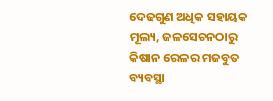ଦେଢଗୁଣ ଅଧିକ ସହାୟକ ମୂଲ୍ୟ, ଜଳସେଚନଠାରୁ କିଷାନ ରେଳର ମଜବୁତ ବ୍ୟବସ୍ଥା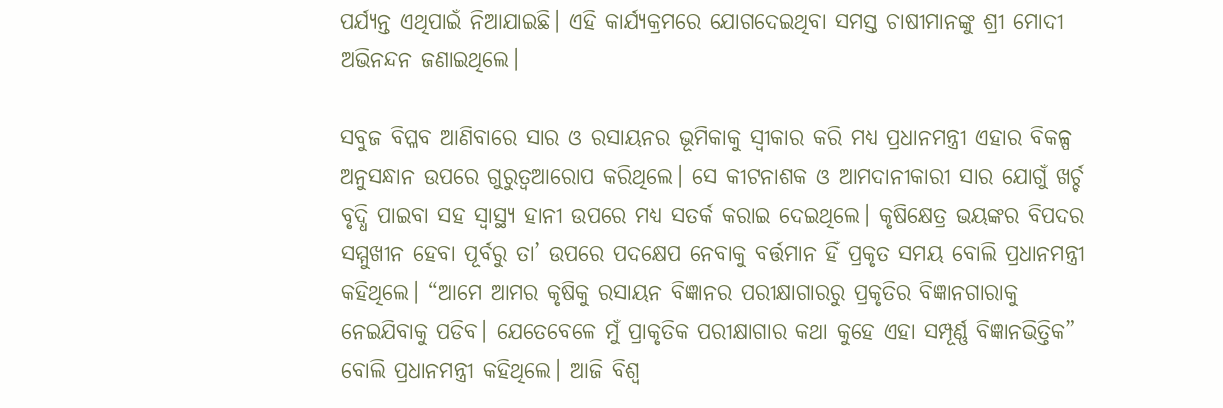ପର୍ଯ୍ୟନ୍ତ ଏଥିପାଇଁ ନିଆଯାଇଛି। ଏହି କାର୍ଯ୍ୟକ୍ରମରେ ଯୋଗଦେଇଥିବା ସମସ୍ତ ଚାଷୀମାନଙ୍କୁ ଶ୍ରୀ ମୋଦୀ ଅଭିନନ୍ଦନ ଜଣାଇଥିଲେ।

ସବୁଜ ବିପ୍ଳବ ଆଣିବାରେ ସାର ଓ ରସାୟନର ଭୂମିକାକୁ ସ୍ୱୀକାର କରି ମଧ୍ୟ ପ୍ରଧାନମନ୍ତ୍ରୀ ଏହାର ବିକଳ୍ପ ଅନୁସନ୍ଧାନ ଉପରେ ଗୁରୁତ୍ୱଆରୋପ କରିଥିଲେ। ସେ କୀଟନାଶକ ଓ ଆମଦାନୀକାରୀ ସାର ଯୋଗୁଁ ଖର୍ଚ୍ଚ ବୃଦ୍ଧି ପାଇବା ସହ ସ୍ୱାସ୍ଥ୍ୟ ହାନୀ ଉପରେ ମଧ୍ୟ ସତର୍କ କରାଇ ଦେଇଥିଲେ। କୃଷିକ୍ଷେତ୍ର ଭୟଙ୍କର ବିପଦର ସମ୍ମୁଖୀନ ହେବା ପୂର୍ବରୁ ତା’ ଉପରେ ପଦକ୍ଷେପ ନେବାକୁ ବର୍ତ୍ତମାନ ହିଁ ପ୍ରକୃତ ସମୟ ବୋଲି ପ୍ରଧାନମନ୍ତ୍ରୀ କହିଥିଲେ। “ଆମେ ଆମର କୃଷିକୁ ରସାୟନ ବିଜ୍ଞାନର ପରୀକ୍ଷାଗାରରୁ ପ୍ରକୃତିର ବିଜ୍ଞାନଗାରାକୁ ନେଇଯିବାକୁ ପଡିବ। ଯେତେବେଳେ ମୁଁ ପ୍ରାକୃତିକ ପରୀକ୍ଷାଗାର କଥା କୁହେ ଏହା ସମ୍ପୂର୍ଣ୍ଣ ବିଜ୍ଞାନଭିତ୍ତିକ” ବୋଲି ପ୍ରଧାନମନ୍ତ୍ରୀ କହିଥିଲେ। ଆଜି ବିଶ୍ୱ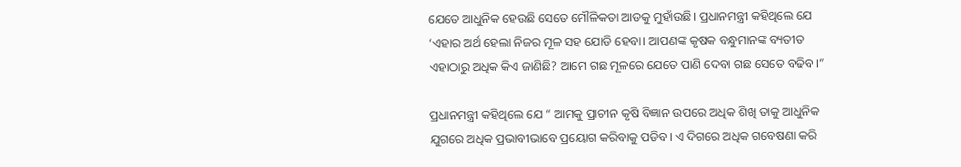ଯେତେ ଆଧୁନିକ ହେଉଛି ସେତେ ମୌଳିକତା ଆଡକୁ ମୁହାଁଉଛି। ପ୍ରଧାନମନ୍ତ୍ରୀ କହିଥିଲେ ଯେ ‘ଏହାର ଅର୍ଥ ହେଲା ନିଜର ମୂଳ ସହ ଯୋଡି ହେବା। ଆପଣଙ୍କ କୃଷକ ବନ୍ଧୁମାନଙ୍କ ବ୍ୟତୀତ ଏହାଠାରୁ ଅଧିକ କିଏ ଜାଣିଛି? ଆମେ ଗଛ ମୂଳରେ ଯେତେ ପାଣି ଦେବା ଗଛ ସେତେ ବଢିବ।”

ପ୍ରଧାନମନ୍ତ୍ରୀ କହିଥିଲେ ଯେ “ ଆମକୁ ପ୍ରାଚୀନ କୃଷି ବିଜ୍ଞାନ ଉପରେ ଅଧିକ ଶିଖି ତାକୁ ଆଧୁନିକ ଯୁଗରେ ଅଧିକ ପ୍ରଭାବୀଭାବେ ପ୍ରୟୋଗ କରିବାକୁ ପଡିବ। ଏ ଦିଗରେ ଅଧିକ ଗବେଷଣା କରି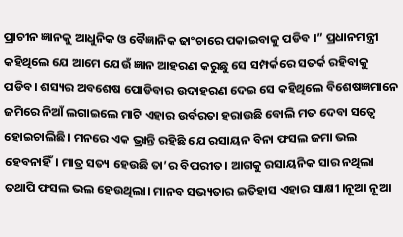ପ୍ରାଚୀନ ଜ୍ଞାନକୁ ଆଧୁନିକ ଓ ବୈଜ୍ଞାନିକ ଢାଂଚାରେ ପକାଇବାକୁ ପଡିବ ।” ପ୍ରଧାନମନ୍ତ୍ରୀ କହିଥିଲେ ଯେ ଆମେ ଯେଉଁ ଜ୍ଞାନ ଆହରଣ କରୁଛୁ ସେ ସମ୍ପର୍କରେ ସତର୍କ ରହିବାକୁ ପଡିବ। ଶସ୍ୟର ଅବଶେଷ ପୋଡିବାର ଉଦାହରଣ ଦେଇ ସେ କହିଥିଲେ ବିଶେଷଜ୍ଞମାନେ ଜମିରେ ନିଆଁ ଲଗାଇଲେ ମାଟି ଏହାର ଉର୍ବରତା ହରାଉଛି ବୋଲି ମତ ଦେବା ସତ୍ୱେ ହୋଇଚାଲିଛି। ମନରେ ଏକ ଭ୍ରାନ୍ତି ରହିଛି ଯେ ରସାୟନ ବିନା ଫସଲ ଜମା ଭଲ ହେବନାହିଁ। ମାତ୍ର ସତ୍ୟ ହେଉଛି ତା’ର ବିପରୀତ। ଆଗକୁ ରସାୟନିକ ସାର ନଥିଲା ତଥାପି ଫସଲ ଭଲ ହେଉଥିଲା। ମାନବ ସଭ୍ୟତାର ଇତିହାସ ଏହାର ସାକ୍ଷୀ ।ନୂଆ ନୂଆ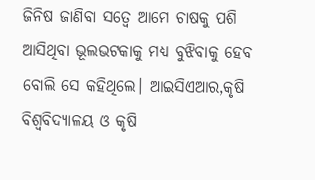ଜିନିଷ ଜାଣିବା ସତ୍ୱେ ଆମେ ଚାଷକୁ ପଶି ଆସିଥିବା ଭୂଲଭଟକାକୁ ମଧ୍ୟ ବୁଝିବାକୁ ହେବ ବୋଲି ସେ କହିଥିଲେ। ଆଇସିଏଆର,କୃଷି ବିଶ୍ୱବିଦ୍ୟାଳୟ ଓ କୃଷି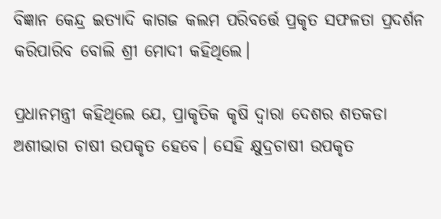ବିଜ୍ଞାନ କେନ୍ଦ୍ର ଇତ୍ୟାଦି କାଗଜ କଲମ ପରିବର୍ତ୍ତେ ପ୍ରକୃତ ସଫଳତା ପ୍ରଦର୍ଶନ କରିପାରିବ ବୋଲି ଶ୍ରୀ ମୋଦୀ କହିଥିଲେ।

ପ୍ରଧାନମନ୍ତ୍ରୀ କହିଥିଲେ ଯେ, ପ୍ରାକୃତିକ କୃଷି ଦ୍ୱାରା ଦେଶର ଶତକଡା ଅଶୀଭାଗ ଚାଷୀ ଉପକୃତ ହେବେ। ସେହି କ୍ଷୁଦ୍ରଚାଷୀ ଉପକୃତ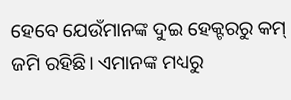ହେବେ ଯେଉଁମାନଙ୍କ ଦୁଇ ହେକ୍ଟରରୁ କମ୍ ଜମି ରହିଛି। ଏମାନଙ୍କ ମଧ୍ୟରୁ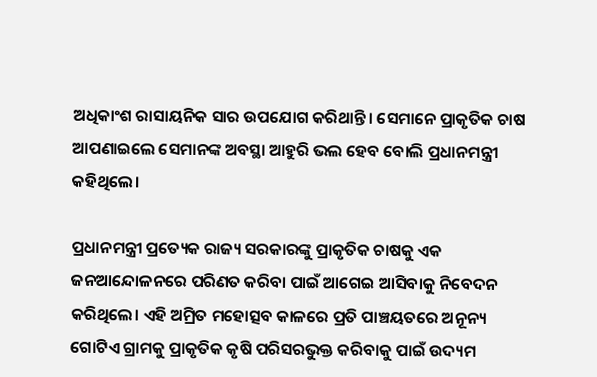ଅଧିକାଂଶ ରାସାୟନିକ ସାର ଉପଯୋଗ କରିଥାନ୍ତି। ସେମାନେ ପ୍ରାକୃତିକ ଚାଷ ଆପଣାଇଲେ ସେମାନଙ୍କ ଅବସ୍ଥା ଆହୁରି ଭଲ ହେବ ବୋଲି ପ୍ରଧାନମନ୍ତ୍ରୀ କହିଥିଲେ।

ପ୍ରଧାନମନ୍ତ୍ରୀ ପ୍ରତ୍ୟେକ ରାଜ୍ୟ ସରକାରଙ୍କୁ ପ୍ରାକୃତିକ ଚାଷକୁ ଏକ ଜନଆନ୍ଦୋଳନରେ ପରିଣତ କରିବା ପାଇଁ ଆଗେଇ ଆସିବାକୁ ନିବେଦନ କରିଥିଲେ। ଏହି ଅମ୍ରିତ ମହୋତ୍ସବ କାଳରେ ପ୍ରତି ପାଞ୍ଚୟତରେ ଅନୂନ୍ୟ ଗୋଟିଏ ଗ୍ରାମକୁ ପ୍ରାକୃତିକ କୃଷି ପରିସରଭୁକ୍ତ କରିବାକୁ ପାଇଁ ଉଦ୍ୟମ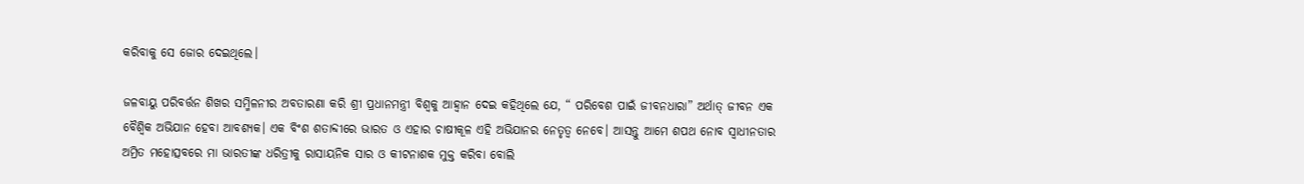କରିବାକୁ ସେ ଜୋର ଦେଇଥିଲେ।

ଜଳବାୟୁ ପରିବର୍ତ୍ତନ ଶିଖର ସମ୍ମିଳନୀର ଅବତାରଣା କରି ଶ୍ରୀ ପ୍ରଧାନମନ୍ତ୍ରୀ ବିଶ୍ୱକୁ ଆହ୍ୱାନ ଦେଇ କହିଥିଲେ ଯେ, “ ପରିବେଶ ପାଇଁ ଜୀବନଧାରା” ଅର୍ଥାତ୍ ଜୀବନ ଏକ ବୈଶ୍ୱିକ ଅଭିଯାନ ହେବା ଆବଶ୍ୟକ। ଏକ ବିଂଶ ଶତାବ୍ଦୀରେ ଭାରତ ଓ ଏହାର ଚାଷୀକୂଳ ଏହି ଅଭିଯାନର ନେତୃତ୍ୱ ନେବେ। ଆସନ୍ତୁ ଆମେ ଶପଥ ନୋବ ସ୍ୱାଧୀନତାର ଅମ୍ରିତ ମହୋତ୍ସବରେ ମା ଭାରତୀଙ୍କ ଧରିତ୍ରୀକୁ ରାସାୟନିକ ସାର ଓ କୀଟନାଶକ ମୁକ୍ତ କରିବା ବୋଲି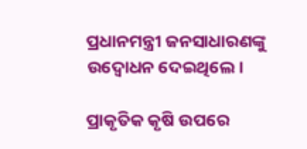ପ୍ରଧାନମନ୍ତ୍ରୀ ଜନସାଧାରଣଙ୍କୁ ଉଦ୍ବୋଧନ ଦେଇଥିଲେ।

ପ୍ରାକୃତିକ କୃଷି ଉପରେ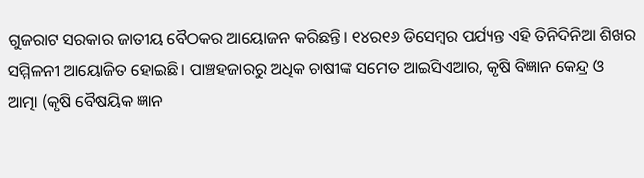ଗୁଜରାଟ ସରକାର ଜାତୀୟ ବୈଠକର ଆୟୋଜନ କରିଛନ୍ତି। ୧୪ର୧୬ ଡିସେମ୍ବର ପର୍ଯ୍ୟନ୍ତ ଏହି ତିନିଦିନିଆ ଶିଖର ସମ୍ମିଳନୀ ଆୟୋଜିତ ହୋଇଛି। ପାଞ୍ଚହଜାରରୁ ଅଧିକ ଚାଷୀଙ୍କ ସମେତ ଆଇସିଏଆର, କୃଷି ବିଜ୍ଞାନ କେନ୍ଦ୍ର ଓ ଆତ୍ମା (କୃଷି ବୈଷୟିକ ଜ୍ଞାନ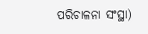ପରିଚାଳନା ସଂସ୍ଥା)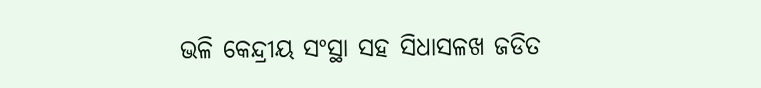ଭଳି କେନ୍ଦ୍ରୀୟ ସଂସ୍ଥା ସହ ସିଧାସଳଖ ଜଡିତ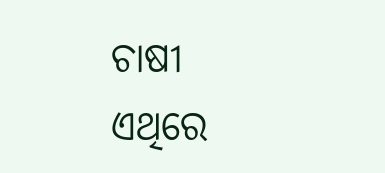ଚାଷୀ ଏଥିରେ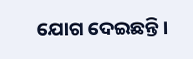ଯୋଗ ଦେଇଛନ୍ତି।